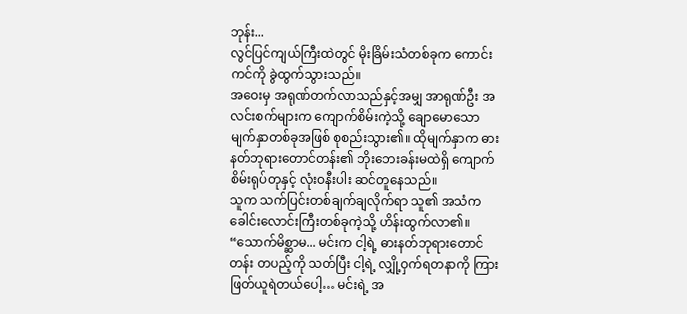ဘုန်း...
လွင်ပြင်ကျယ်ကြီးထဲတွင် မိုးခြိမ်းသံတစ်ခုက ကောင်းကင်ကို ခွဲထွက်သွားသည်။
အဝေးမှ အရုဏ်တက်လာသည်နှင့်အမျှ အာရုဏ်ဦး အလင်းစက်များက ကျောက်စိမ်းကဲ့သို့ ချောမောသော မျက်နှာတစ်ခုအဖြစ် စုစည်းသွား၏။ ထိုမျက်နှာက ဓားနတ်ဘုရားတောင်တန်း၏ ဘိုးဘေးခန်းမထဲရှိ ကျောက်စိမ်းရုပ်တုနှင့် လုံးဝနီးပါး ဆင်တူနေသည်။
သူက သက်ပြင်းတစ်ချက်ချလိုက်ရာ သူ၏ အသံက ခေါင်းလောင်းကြီးတစ်ခုကဲ့သို့ ဟိန်းထွက်လာ၏။
“သောက်မိစ္ဆာမ... မင်းက ငါ့ရဲ့ ဓားနတ်ဘုရားတောင်တန်း တပည့်ကို သတ်ပြီး ငါ့ရဲ့ လျှို့ဝှက်ရတနာကို ကြားဖြတ်ယူရဲတယ်ပေါ့… မင်းရဲ့ အ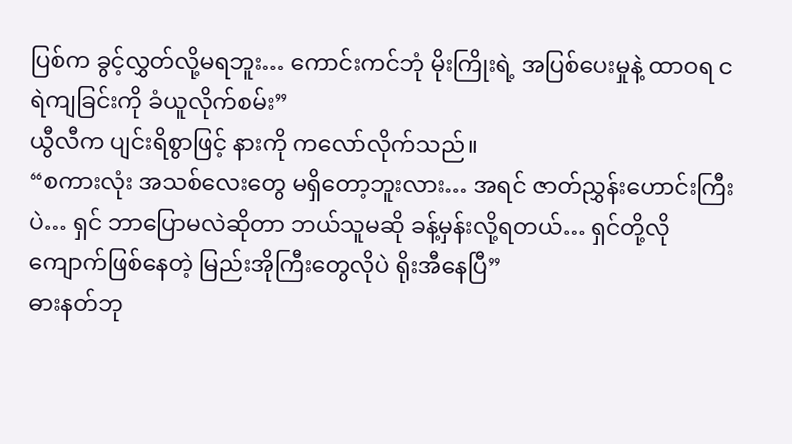ပြစ်က ခွင့်လွှတ်လို့မရဘူး… ကောင်းကင်ဘုံ မိုးကြိုးရဲ့ အပြစ်ပေးမှုနဲ့ ထာဝရ ငရဲကျခြင်းကို ခံယူလိုက်စမ်း”
ယွီလီက ပျင်းရိစွာဖြင့် နားကို ကလော်လိုက်သည်။
“စကားလုံး အသစ်လေးတွေ မရှိတော့ဘူးလား… အရင် ဇာတ်ညွှန်းဟောင်းကြီးပဲ… ရှင် ဘာပြောမလဲဆိုတာ ဘယ်သူမဆို ခန့်မှန်းလို့ရတယ်… ရှင်တို့လို ကျောက်ဖြစ်နေတဲ့ မြည်းအိုကြီးတွေလိုပဲ ရိုးအီနေပြီ”
ဓားနတ်ဘု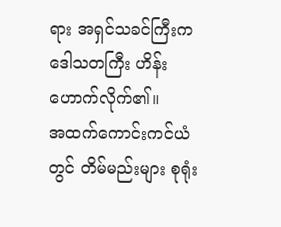ရား အရှင်သခင်ကြီးက ဒေါသတကြီး ဟိန်းဟောက်လိုက်၏။
အထက်ကောင်းကင်ယံတွင် တိမ်မည်းများ စုရုံး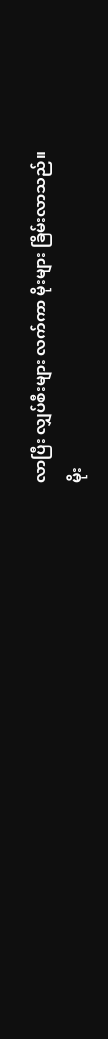လာပြီး လျှပ်စီးများ လက်ကာ မိုးများ ခြိမ်းလာသည်။
မိုး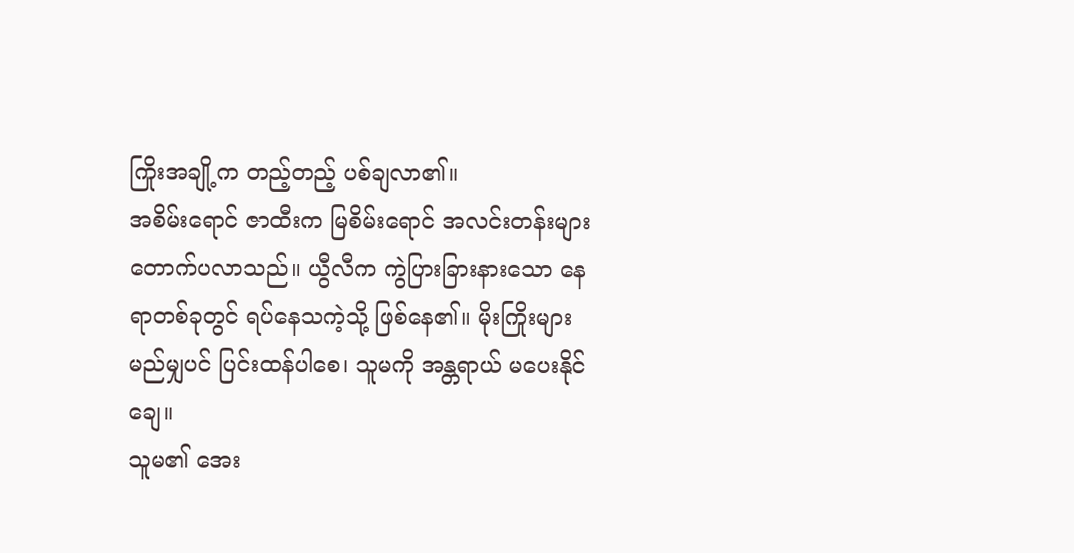ကြိုးအချို့က တည့်တည့် ပစ်ချလာ၏။
အစိမ်းရောင် ဇာထီးက မြစိမ်းရောင် အလင်းတန်းများ တောက်ပလာသည်။ ယွီလီက ကွဲပြားခြားနားသော နေရာတစ်ခုတွင် ရပ်နေသကဲ့သို့ ဖြစ်နေ၏။ မိုးကြိုးများ မည်မျှပင် ပြင်းထန်ပါစေ၊ သူမကို အန္တရာယ် မပေးနိုင်ချေ။
သူမ၏ အေး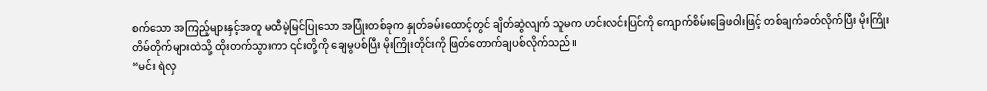စက်သော အကြည့်များနှင့်အတူ မထီမဲ့မြင်ပြုသော အပြုံးတစ်ခုက နှုတ်ခမ်းထောင့်တွင် ချိတ်ဆွဲလျက် သူမက ဟင်းလင်းပြင်ကို ကျောက်စိမ်းခြေဖဝါးဖြင့် တစ်ချက်ခတ်လိုက်ပြီး မိုးကြိုးတိမ်တိုက်များထဲသို့ ထိုးတက်သွားကာ ၎င်းတို့ကို ချေမွပစ်ပြီး မိုးကြိုးတိုင်းကို ဖြတ်တောက်ချပစ်လိုက်သည်။
“မင်း ရဲလှ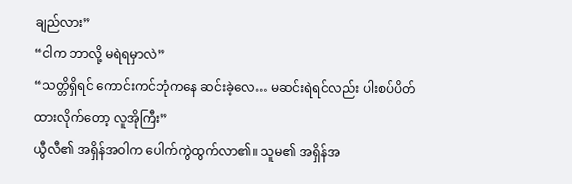ချည်လား”
“ငါက ဘာလို့ မရဲရမှာလဲ”
“သတ္တိရှိရင် ကောင်းကင်ဘုံကနေ ဆင်းခဲ့လေ… မဆင်းရဲရင်လည်း ပါးစပ်ပိတ်ထားလိုက်တော့ လူအိုကြီး”
ယွီလီ၏ အရှိန်အဝါက ပေါက်ကွဲထွက်လာ၏။ သူမ၏ အရှိန်အ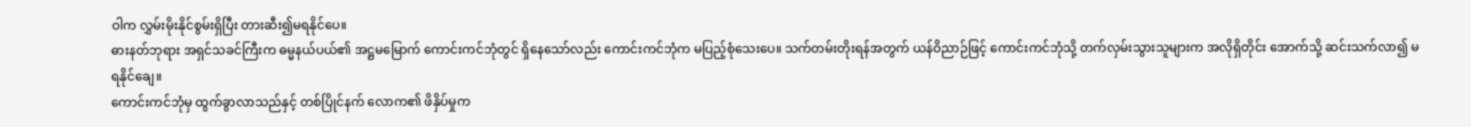ဝါက လွှမ်းမိုးနိုင်စွမ်းရှိပြီး တားဆီး၍မရနိုင်ပေ။
ဓားနတ်ဘုရား အရှင်သခင်ကြီးက ဓမ္မနယ်ပယ်၏ အဋ္ဌမမြောက် ကောင်းကင်ဘုံတွင် ရှိနေသော်လည်း ကောင်းကင်ဘုံက မပြည့်စုံသေးပေ။ သက်တမ်းတိုးရန်အတွက် ယန်ဝိညာဉ်ဖြင့် ကောင်းကင်ဘုံသို့ တက်လှမ်းသွားသူများက အလိုရှိတိုင်း အောက်သို့ ဆင်းသက်လာ၍ မရနိုင်ချေ။
ကောင်းကင်ဘုံမှ ထွက်ခွာလာသည်နှင့် တစ်ပြိုင်နက် လောက၏ ဖိနှိပ်မှုက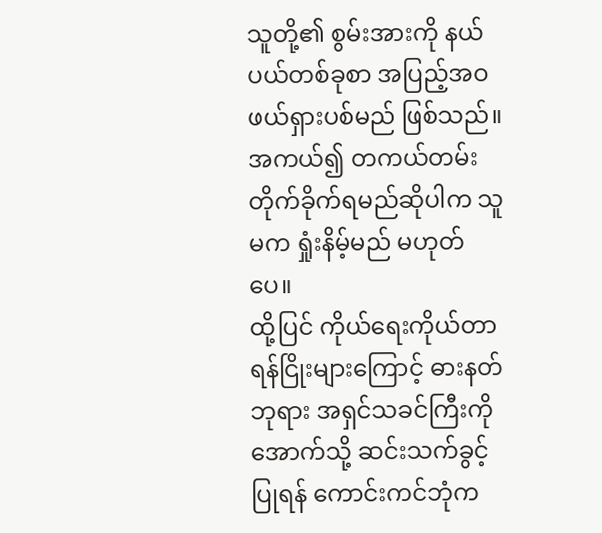သူတို့၏ စွမ်းအားကို နယ်ပယ်တစ်ခုစာ အပြည့်အဝ ဖယ်ရှားပစ်မည် ဖြစ်သည်။ အကယ်၍ တကယ်တမ်း တိုက်ခိုက်ရမည်ဆိုပါက သူမက ရှုံးနိမ့်မည် မဟုတ်ပေ။
ထို့ပြင် ကိုယ်ရေးကိုယ်တာ ရန်ငြိုးများကြောင့် ဓားနတ်ဘုရား အရှင်သခင်ကြီးကို အောက်သို့ ဆင်းသက်ခွင့် ပြုရန် ကောင်းကင်ဘုံက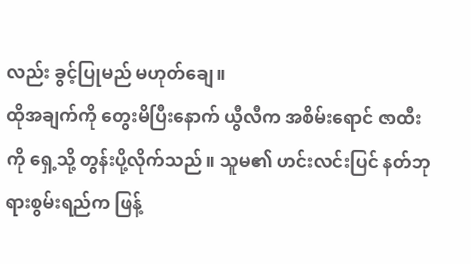လည်း ခွင့်ပြုမည် မဟုတ်ချေ။
ထိုအချက်ကို တွေးမိပြီးနောက် ယွီလီက အစိမ်းရောင် ဇာထီးကို ရှေ့သို့ တွန်းပို့လိုက်သည်။ သူမ၏ ဟင်းလင်းပြင် နတ်ဘုရားစွမ်းရည်က ဖြန့်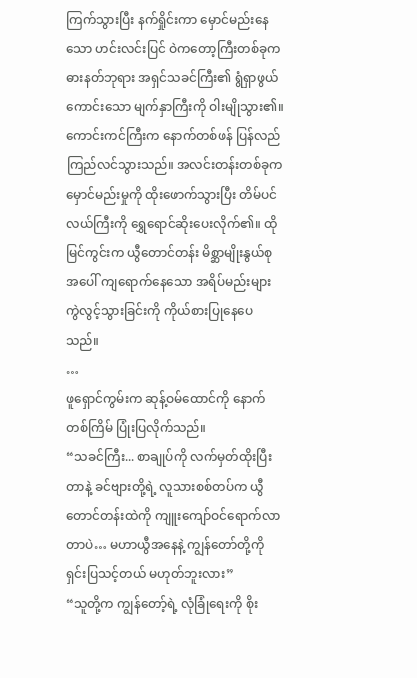ကြက်သွားပြီး နက်ရှိုင်းကာ မှောင်မည်းနေသော ဟင်းလင်းပြင် ဝဲကတော့ကြီးတစ်ခုက ဓားနတ်ဘုရား အရှင်သခင်ကြီး၏ ရွံရှာဖွယ်ကောင်းသော မျက်နှာကြီးကို ဝါးမျိုသွား၏။
ကောင်းကင်ကြီးက နောက်တစ်ဖန် ပြန်လည် ကြည်လင်သွားသည်။ အလင်းတန်းတစ်ခုက မှောင်မည်းမှုကို ထိုးဖောက်သွားပြီး တိမ်ပင်လယ်ကြီးကို ရွှေရောင်ဆိုးပေးလိုက်၏။ ထိုမြင်ကွင်းက ယွီတောင်တန်း မိစ္ဆာမျိုးနွယ်စုအပေါ် ကျရောက်နေသော အရိပ်မည်းများ ကွဲလွင့်သွားခြင်းကို ကိုယ်စားပြုနေပေသည်။
…
ဖူရှောင်ကွမ်းက ဆုန့်ဝမ်ထောင်ကို နောက်တစ်ကြိမ် ပြုံးပြလိုက်သည်။
“သခင်ကြီး... စာချုပ်ကို လက်မှတ်ထိုးပြီးတာနဲ့ ခင်ဗျားတို့ရဲ့ လူသားစစ်တပ်က ယွီတောင်တန်းထဲကို ကျူးကျော်ဝင်ရောက်လာတာပဲ… မဟာယွီအနေနဲ့ ကျွန်တော်တို့ကို ရှင်းပြသင့်တယ် မဟုတ်ဘူးလား”
“သူတို့က ကျွန်တော့်ရဲ့ လုံခြုံရေးကို စိုး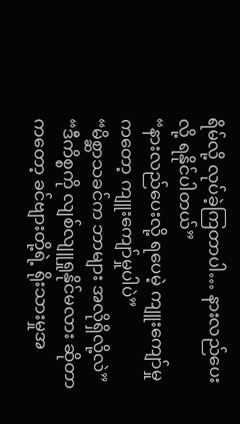ရိမ်လို့ လုပ်ခဲ့ကြတာပါ… နားလည်ပေးလို့ ရနိုင်ပါတယ်”
“နားလည်ပေးလို့ ရပေမဲ့ ကျူးကျော်မှုကတော့ ကျူးကျော်မှုပါပဲ”
“မိစ္ဆာသခင်က ဘာများ အလိုရှိလို့လဲ”
“ဒီကိစ္စကို လျစ်လျူရှုနိုင်မလား ဆိုတာကတော့ ခင်ဗျားတို့ရဲ့ ရိုးသားမှုအ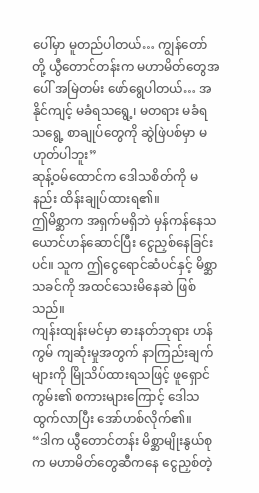ပေါ်မှာ မူတည်ပါတယ်… ကျွန်တော်တို့ ယွီတောင်တန်းက မဟာမိတ်တွေအပေါ် အမြဲတမ်း ဖော်ရွေပါတယ်… အနိုင်ကျင့် မခံရသရွေ့၊ မတရား မခံရသရွေ့ စာချုပ်တွေကို ဆွဲဖြဲပစ်မှာ မဟုတ်ပါဘူး”
ဆုန့်ဝမ်ထောင်က ဒေါသစိတ်ကို မနည်း ထိန်းချုပ်ထားရ၏။
ဤမိစ္ဆာက အရှက်မရှိဘဲ မှန်ကန်နေသယောင်ဟန်ဆောင်ပြီး ငွေညှစ်နေခြင်းပင်။ သူက ဤငွေရောင်ဆံပင်နှင့် မိစ္ဆာသခင်ကို အထင်သေးမိနေဆဲ ဖြစ်သည်။
ကျန်းထျန်းမင်မှာ ဓားနတ်ဘုရား ဟန်ကွမ် ကျဆုံးမှုအတွက် နာကြည်းချက်များကို မြိုသိပ်ထားရသဖြင့် ဖူရှောင်ကွမ်း၏ စကားများကြောင့် ဒေါသထွက်လာပြီး အော်ဟစ်လိုက်၏။
“ဒါက ယွီတောင်တန်း မိစ္ဆာမျိုးနွယ်စုက မဟာမိတ်တွေဆီကနေ ငွေညှစ်တဲ့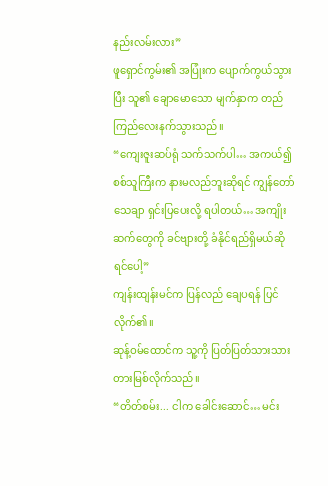နည်းလမ်းလား”
ဖူရှောင်ကွမ်း၏ အပြုံးက ပျောက်ကွယ်သွားပြီး သူ၏ ချောမောသော မျက်နှာက တည်ကြည်လေးနက်သွားသည်။
“ကျေးဇူးဆပ်ရုံ သက်သက်ပါ… အကယ်၍ စစ်သူကြီးက နားမလည်ဘူးဆိုရင် ကျွန်တော် သေချာ ရှင်းပြပေးလို့ ရပါတယ်… အကျိုးဆက်တွေကို ခင်ဗျားတို့ ခံနိုင်ရည်ရှိမယ်ဆိုရင်ပေါ့”
ကျန်းထျန်းမင်က ပြန်လည် ချေပရန် ပြင်လိုက်၏။
ဆုန့်ဝမ်ထောင်က သူ့ကို ပြတ်ပြတ်သားသား တားမြစ်လိုက်သည်။
“တိတ်စမ်း... ငါက ခေါင်းဆောင်… မင်း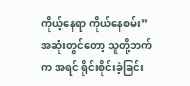ကိုယ့်နေရာ ကိုယ်နေစမ်း”
အဆုံးတွင်တော့ သူတို့ဘက်က အရင် ရိုင်းစိုင်းခဲ့ခြင်း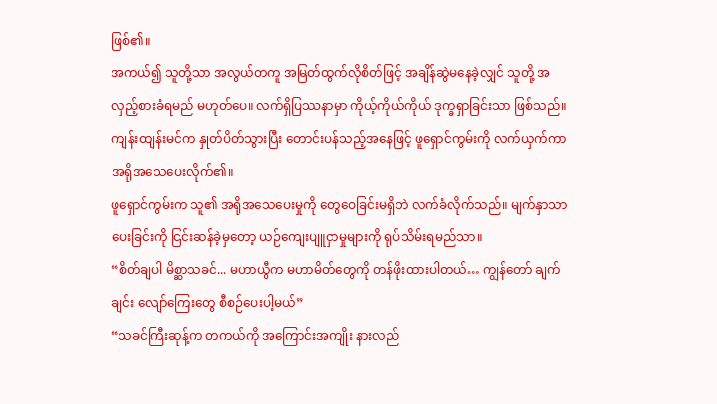ဖြစ်၏။
အကယ်၍ သူတို့သာ အလွယ်တကူ အမြတ်ထွက်လိုစိတ်ဖြင့် အချိန်ဆွဲမနေခဲ့လျှင် သူတို့ အလှည့်စားခံရမည် မဟုတ်ပေ။ လက်ရှိပြဿနာမှာ ကိုယ့်ကိုယ်ကိုယ် ဒုက္ခရှာခြင်းသာ ဖြစ်သည်။
ကျန်းထျန်းမင်က နှုတ်ပိတ်သွားပြီး တောင်းပန်သည့်အနေဖြင့် ဖူရှောင်ကွမ်းကို လက်ယှက်ကာ အရိုအသေပေးလိုက်၏။
ဖူရှောင်ကွမ်းက သူ၏ အရိုအသေပေးမှုကို တွေဝေခြင်းမရှိဘဲ လက်ခံလိုက်သည်။ မျက်နှာသာပေးခြင်းကို ငြင်းဆန်ခဲ့မှတော့ ယဉ်ကျေးပျူငှာမှုများကို ရုပ်သိမ်းရမည်သာ။
“စိတ်ချပါ မိစ္ဆာသခင်... မဟာယွီက မဟာမိတ်တွေကို တန်ဖိုးထားပါတယ်… ကျွန်တော် ချက်ချင်း လျော်ကြေးတွေ စီစဉ်ပေးပါ့မယ်”
“သခင်ကြီးဆုန့်က တကယ်ကို အကြောင်းအကျိုး နားလည်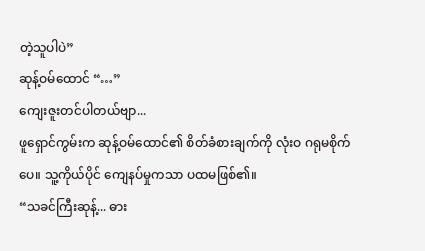တဲ့သူပါပဲ”
ဆုန့်ဝမ်ထောင် “…”
ကျေးဇူးတင်ပါတယ်ဗျာ...
ဖူရှောင်ကွမ်းက ဆုန့်ဝမ်ထောင်၏ စိတ်ခံစားချက်ကို လုံးဝ ဂရုမစိုက်ပေ။ သူ့ကိုယ်ပိုင် ကျေနပ်မှုကသာ ပထမဖြစ်၏။
“သခင်ကြီးဆုန့်... ဓား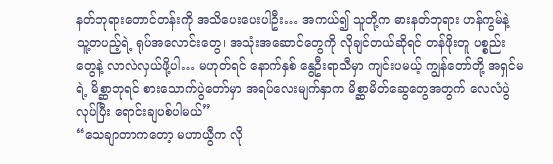နတ်ဘုရားတောင်တန်းကို အသိပေးပေးပါဦး… အကယ်၍ သူတို့က ဓားနတ်ဘုရား ဟန်ကွမ်နဲ့ သူ့တပည့်ရဲ့ ရုပ်အလောင်းတွေ၊ အသုံးအဆောင်တွေကို လိုချင်တယ်ဆိုရင် တန်ဖိုးတူ ပစ္စည်းတွေနဲ့ လာလဲလှယ်ဖို့ပါ… မဟုတ်ရင် နောက်နှစ် နွေဦးရာသီမှာ ကျင်းပမယ့် ကျွန်တော်တို့ အရှင်မရဲ့ မိစ္ဆာဘုရင် စားသောက်ပွဲတော်မှာ အရပ်လေးမျက်နှာက မိစ္ဆာမိတ်ဆွေတွေအတွက် လေလံပွဲလုပ်ပြီး ရောင်းချပစ်ပါမယ်”
“သေချာတာကတော့ မဟာယွီက လို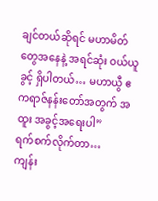ချင်တယ်ဆိုရင် မဟာမိတ်တွေအနေနဲ့ အရင်ဆုံး ဝယ်ယူခွင့် ရှိပါတယ်… မဟာယွီ ဧကရာဇ်နန်းတော်အတွက် အထူး အခွင့်အရေးပါ”
ရက်စက်လိုက်တာ…
ကျန်း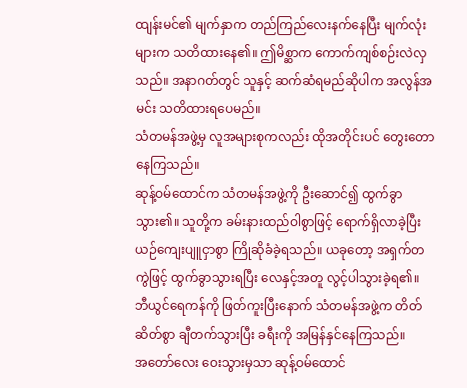ထျန်းမင်၏ မျက်နှာက တည်ကြည်လေးနက်နေပြီး မျက်လုံးများက သတိထားနေ၏။ ဤမိစ္ဆာက ကောက်ကျစ်စဉ်းလဲလှသည်။ အနာဂတ်တွင် သူနှင့် ဆက်ဆံရမည်ဆိုပါက အလွန်အမင်း သတိထားရပေမည်။
သံတမန်အဖွဲ့မှ လူအများစုကလည်း ထိုအတိုင်းပင် တွေးတောနေကြသည်။
ဆုန့်ဝမ်ထောင်က သံတမန်အဖွဲ့ကို ဦးဆောင်၍ ထွက်ခွာသွား၏။ သူတို့က ခမ်းနားထည်ဝါစွာဖြင့် ရောက်ရှိလာခဲ့ပြီး ယဉ်ကျေးပျူငှာစွာ ကြိုဆိုခံခဲ့ရသည်။ ယခုတော့ အရှက်တကွဲဖြင့် ထွက်ခွာသွားရပြီး လေနှင့်အတူ လွင့်ပါသွားခဲ့ရ၏။
ဘီယွင်ရေကန်ကို ဖြတ်ကူးပြီးနောက် သံတမန်အဖွဲ့က တိတ်ဆိတ်စွာ ချီတက်သွားပြီး ခရီးကို အမြန်နှင်နေကြသည်။
အတော်လေး ဝေးသွားမှသာ ဆုန့်ဝမ်ထောင်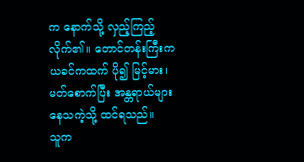က နောက်သို့ လှည့်ကြည့်လိုက်၏။ တောင်တန်းကြီးက ယခင်ကထက် ပို၍ မြင့်မား၊ မတ်စောက်ပြီး အန္တရာယ်များနေသကဲ့သို့ ထင်ရသည်။
သူက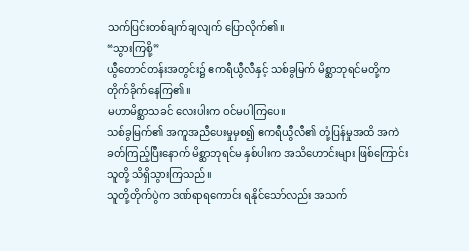သက်ပြင်းတစ်ချက်ချလျက် ပြောလိုက်၏။
“သွားကြစို့”
ယွီတောင်တန်းအတွင်း၌ ဧကရီယွီလီနှင့် သစ်ခွမြက် မိစ္ဆာဘုရင်မတို့က တိုက်ခိုက်နေကြ၏။
မဟာမိစ္ဆာသခင် လေးပါးက ဝင်မပါကြပေ။
သစ်ခွမြက်၏ အကူအညီပေးမှုမှစ၍ ဧကရီယွီလီ၏ တုံ့ပြန်မှုအထိ အကဲခတ်ကြည့်ပြီးနောက် မိစ္ဆာဘုရင်မ နှစ်ပါးက အသိဟောင်းများ ဖြစ်ကြောင်း သူတို့ သိရှိသွားကြသည်။
သူတို့တိုက်ပွဲက ဒဏ်ရာရကောင်း ရနိုင်သော်လည်း အသက်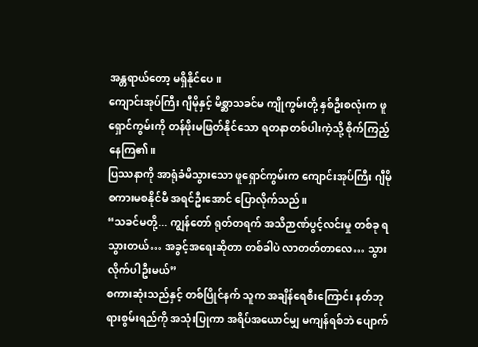အန္တရာယ်တော့ မရှိနိုင်ပေ။
ကျောင်းအုပ်ကြီး ဂျီမိုနှင့် မိစ္ဆာသခင်မ ကျိုကွမ်းတို့ နှစ်ဦးစလုံးက ဖူရှောင်ကွမ်းကို တန်ဖိုးမဖြတ်နိုင်သော ရတနာတစ်ပါးကဲ့သို့ စိုက်ကြည့်နေကြ၏။
ပြဿနာကို အာရုံခံမိသွားသော ဖူရှောင်ကွမ်းက ကျောင်းအုပ်ကြီး ဂျီမို စကားမစနိုင်မီ အရင်ဦးအောင် ပြောလိုက်သည်။
“သခင်မတို့... ကျွန်တော် ရုတ်တရက် အသိဉာဏ်ပွင့်လင်းမှု တစ်ခု ရသွားတယ်… အခွင့်အရေးဆိုတာ တစ်ခါပဲ လာတတ်တာလေ… သွားလိုက်ပါဦးမယ်”
စကားဆုံးသည်နှင့် တစ်ပြိုင်နက် သူက အချိန်ရေစီးကြောင်း နတ်ဘုရားစွမ်းရည်ကို အသုံးပြုကာ အရိပ်အယောင်မျှ မကျန်ရစ်ဘဲ ပျောက်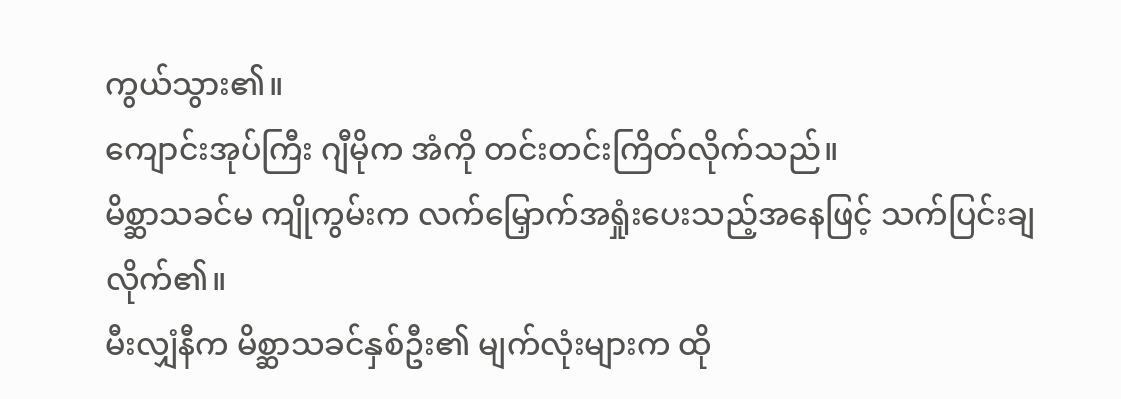ကွယ်သွား၏။
ကျောင်းအုပ်ကြီး ဂျီမိုက အံကို တင်းတင်းကြိတ်လိုက်သည်။
မိစ္ဆာသခင်မ ကျိုကွမ်းက လက်မြှောက်အရှုံးပေးသည့်အနေဖြင့် သက်ပြင်းချလိုက်၏။
မီးလျှံနီက မိစ္ဆာသခင်နှစ်ဦး၏ မျက်လုံးများက ထို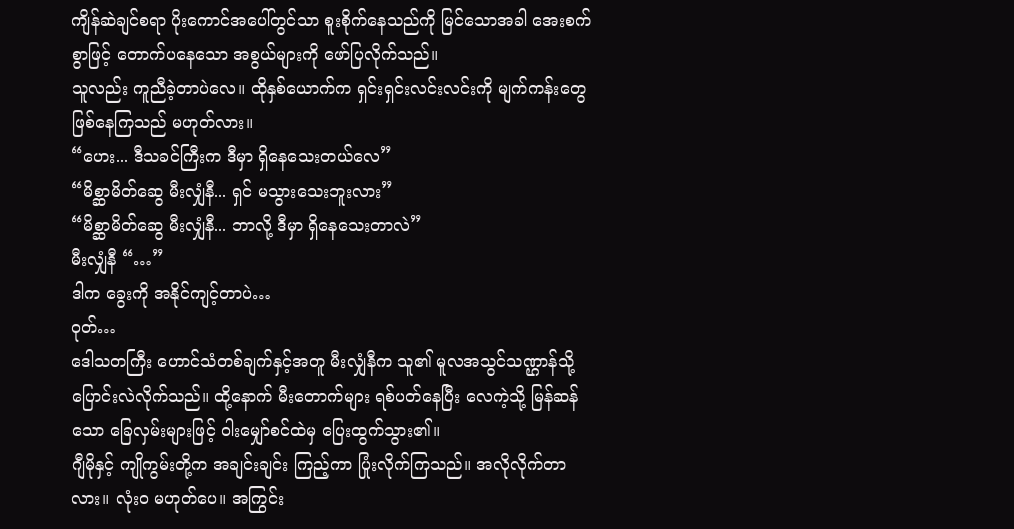ကျိန်ဆဲချင်စရာ ပိုးကောင်အပေါ်တွင်သာ စူးစိုက်နေသည်ကို မြင်သောအခါ အေးစက်စွာဖြင့် တောက်ပနေသော အစွယ်များကို ဖော်ပြလိုက်သည်။
သူလည်း ကူညီခဲ့တာပဲလေ။ ထိုနှစ်ယောက်က ရှင်းရှင်းလင်းလင်းကို မျက်ကန်းတွေ ဖြစ်နေကြသည် မဟုတ်လား။
“ဟေး... ဒီသခင်ကြီးက ဒီမှာ ရှိနေသေးတယ်လေ”
“မိစ္ဆာမိတ်ဆွေ မီးလျှံနီ... ရှင် မသွားသေးဘူးလား”
“မိစ္ဆာမိတ်ဆွေ မီးလျှံနီ... ဘာလို့ ဒီမှာ ရှိနေသေးတာလဲ”
မီးလျှံနီ “…”
ဒါက ခွေးကို အနိုင်ကျင့်တာပဲ…
ဝုတ်…
ဒေါသတကြီး ဟောင်သံတစ်ချက်နှင့်အတူ မီးလျှံနီက သူ၏ မူလအသွင်သဏ္ဌာန်သို့ ပြောင်းလဲလိုက်သည်။ ထို့နောက် မီးတောက်များ ရစ်ပတ်နေပြီး လေကဲ့သို့ မြန်ဆန်သော ခြေလှမ်းများဖြင့် ဝါးမျှော်စင်ထဲမှ ပြေးထွက်သွား၏။
ဂျီမိုနှင့် ကျိုကွမ်းတို့က အချင်းချင်း ကြည့်ကာ ပြုံးလိုက်ကြသည်။ အလိုလိုက်တာလား။ လုံးဝ မဟုတ်ပေ။ အကြွင်း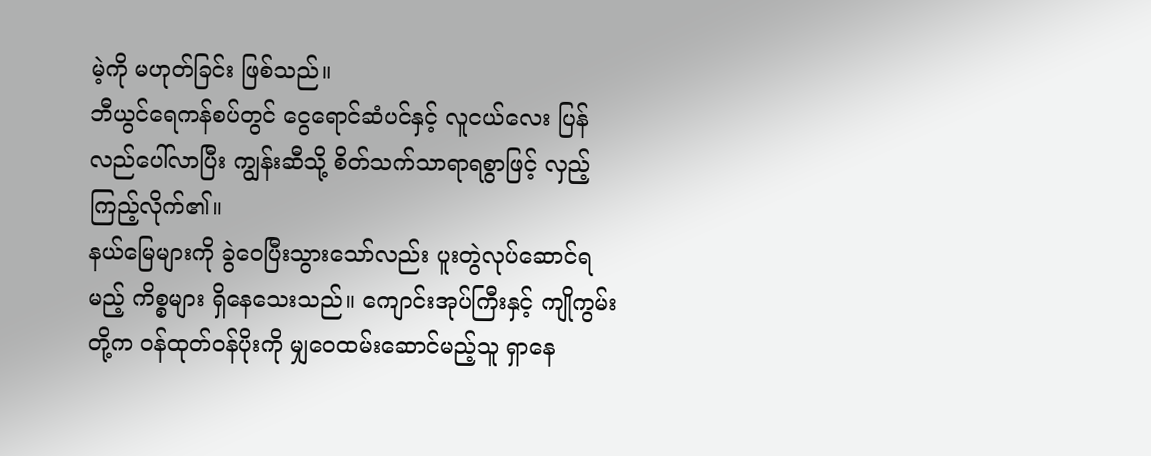မဲ့ကို မဟုတ်ခြင်း ဖြစ်သည်။
ဘီယွင်ရေကန်စပ်တွင် ငွေရောင်ဆံပင်နှင့် လူငယ်လေး ပြန်လည်ပေါ်လာပြီး ကျွန်းဆီသို့ စိတ်သက်သာရာရစွာဖြင့် လှည့်ကြည့်လိုက်၏။
နယ်မြေများကို ခွဲဝေပြီးသွားသော်လည်း ပူးတွဲလုပ်ဆောင်ရမည့် ကိစ္စများ ရှိနေသေးသည်။ ကျောင်းအုပ်ကြီးနှင့် ကျိုကွမ်းတို့က ဝန်ထုတ်ဝန်ပိုးကို မျှဝေထမ်းဆောင်မည့်သူ ရှာနေ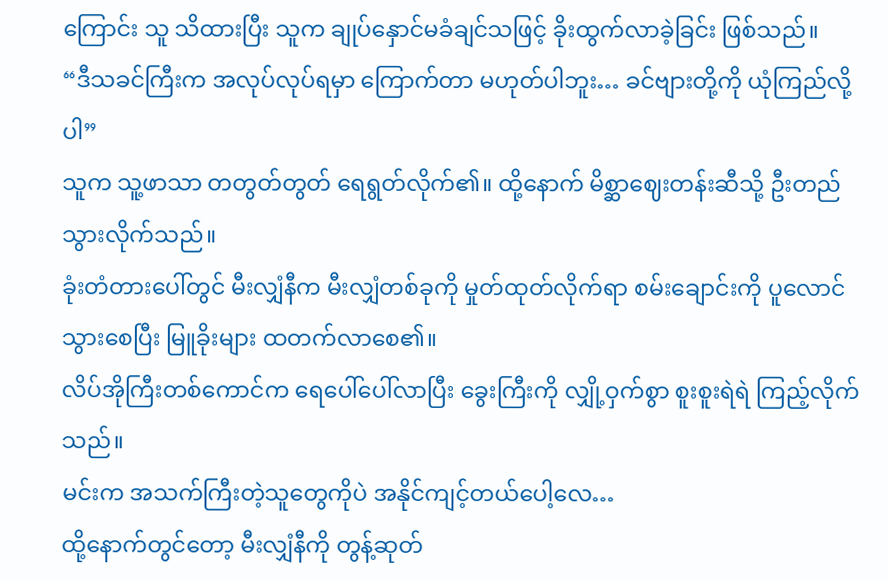ကြောင်း သူ သိထားပြီး သူက ချုပ်နှောင်မခံချင်သဖြင့် ခိုးထွက်လာခဲ့ခြင်း ဖြစ်သည်။
“ဒီသခင်ကြီးက အလုပ်လုပ်ရမှာ ကြောက်တာ မဟုတ်ပါဘူး… ခင်ဗျားတို့ကို ယုံကြည်လို့ပါ”
သူက သူ့ဖာသာ တတွတ်တွတ် ရေရွတ်လိုက်၏။ ထို့နောက် မိစ္ဆာဈေးတန်းဆီသို့ ဦးတည်သွားလိုက်သည်။
ခုံးတံတားပေါ်တွင် မီးလျှံနီက မီးလျှံတစ်ခုကို မှုတ်ထုတ်လိုက်ရာ စမ်းချောင်းကို ပူလောင်သွားစေပြီး မြူခိုးများ ထတက်လာစေ၏။
လိပ်အိုကြီးတစ်ကောင်က ရေပေါ်ပေါ်လာပြီး ခွေးကြီးကို လျှို့ဝှက်စွာ စူးစူးရဲရဲ ကြည့်လိုက်သည်။
မင်းက အသက်ကြီးတဲ့သူတွေကိုပဲ အနိုင်ကျင့်တယ်ပေါ့လေ…
ထို့နောက်တွင်တော့ မီးလျှံနီကို တွန့်ဆုတ်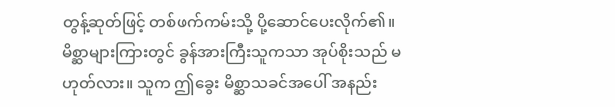တွန့်ဆုတ်ဖြင့် တစ်ဖက်ကမ်းသို့ ပို့ဆောင်ပေးလိုက်၏။
မိစ္ဆာများကြားတွင် ခွန်အားကြီးသူကသာ အုပ်စိုးသည် မဟုတ်လား။ သူက ဤခွေး မိစ္ဆာသခင်အပေါ် အနည်း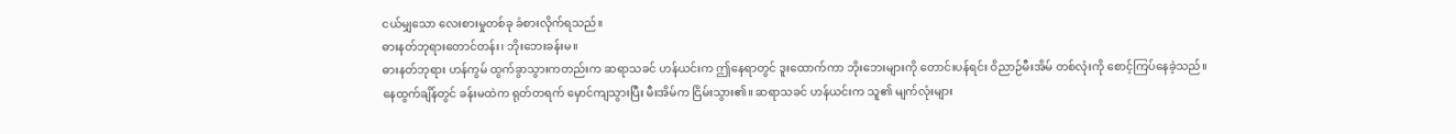ငယ်မျှသော လေးစားမှုတစ်ခု ခံစားလိုက်ရသည်။
ဓားနတ်ဘုရားတောင်တန်း၊ ဘိုးဘေးခန်းမ။
ဓားနတ်ဘုရား ဟန်ကွမ် ထွက်ခွာသွားကတည်းက ဆရာသခင် ဟန်ယင်းက ဤနေရာတွင် ဒူးထောက်ကာ ဘိုးဘေးများကို တောင်းပန်ရင်း ဝိညာဉ်မီးအိမ် တစ်လုံးကို စောင့်ကြပ်နေခဲ့သည်။
နေထွက်ချိန်တွင် ခန်းမထဲက ရုတ်တရက် မှောင်ကျသွားပြီး မီးအိမ်က ငြိမ်းသွား၏။ ဆရာသခင် ဟန်ယင်းက သူ၏ မျက်လုံးများ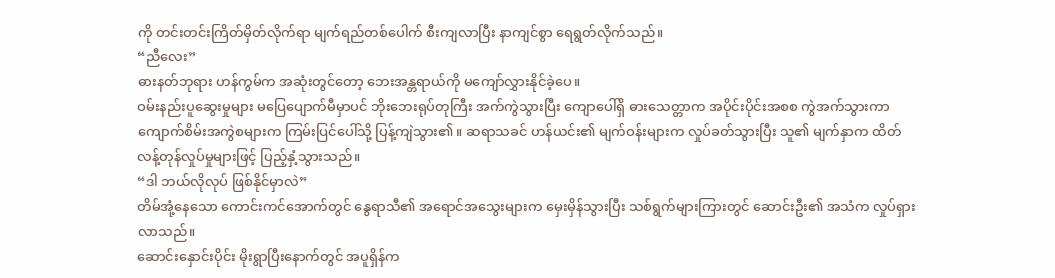ကို တင်းတင်းကြိတ်မှိတ်လိုက်ရာ မျက်ရည်တစ်ပေါက် စီးကျလာပြီး နာကျင်စွာ ရေရွတ်လိုက်သည်။
“ညီလေး”
ဓားနတ်ဘုရား ဟန်ကွမ်က အဆုံးတွင်တော့ ဘေးအန္တရာယ်ကို မကျော်လွှားနိုင်ခဲ့ပေ။
ဝမ်းနည်းပူဆွေးမှုများ မပြေပျောက်မီမှာပင် ဘိုးဘေးရုပ်တုကြီး အက်ကွဲသွားပြီး ကျောပေါ်ရှိ ဓားသေတ္တာက အပိုင်းပိုင်းအစစ ကွဲအက်သွားကာ ကျောက်စိမ်းအကွဲစများက ကြမ်းပြင်ပေါ်သို့ ပြန့်ကျဲသွား၏။ ဆရာသခင် ဟန်ယင်း၏ မျက်ဝန်းများက လှုပ်ခတ်သွားပြီး သူ၏ မျက်နှာက ထိတ်လန့်တုန်လှုပ်မှုများဖြင့် ပြည့်နှံ့သွားသည်။
“ဒါ ဘယ်လိုလုပ် ဖြစ်နိုင်မှာလဲ”
တိမ်အုံ့နေသော ကောင်းကင်အောက်တွင် နွေရာသီ၏ အရောင်အသွေးများက မှေးမှိန်သွားပြီး သစ်ရွက်များကြားတွင် ဆောင်းဦး၏ အသံက လှုပ်ရှားလာသည်။
ဆောင်းနှောင်းပိုင်း မိုးရွာပြီးနောက်တွင် အပူရှိန်က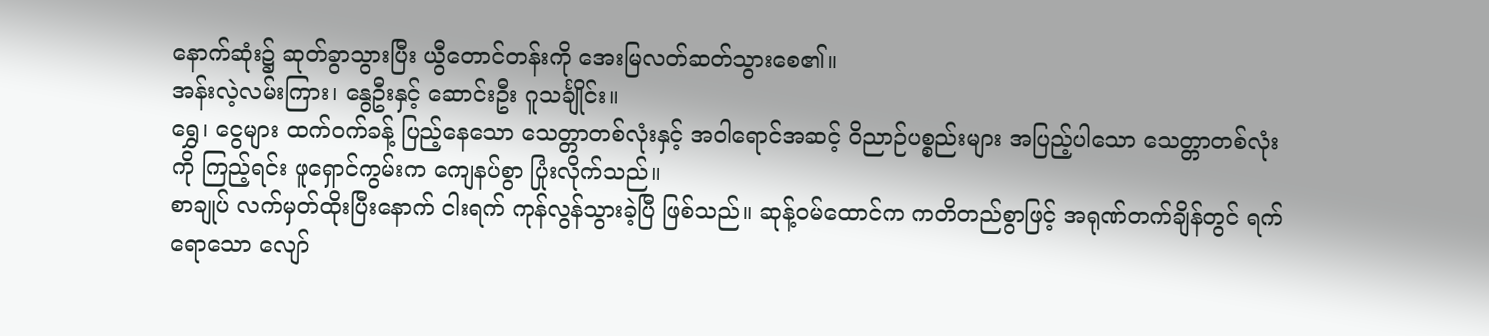နောက်ဆုံး၌ ဆုတ်ခွာသွားပြီး ယွီတောင်တန်းကို အေးမြလတ်ဆတ်သွားစေ၏။
အန်းလဲ့လမ်းကြား၊ နွေဦးနှင့် ဆောင်းဦး ဂူသင်္ချိုင်း။
ရွှေ၊ ငွေများ ထက်ဝက်ခန့် ပြည့်နေသော သေတ္တာတစ်လုံးနှင့် အဝါရောင်အဆင့် ဝိညာဉ်ပစ္စည်းများ အပြည့်ပါသော သေတ္တာတစ်လုံးကို ကြည့်ရင်း ဖူရှောင်ကွမ်းက ကျေနပ်စွာ ပြုံးလိုက်သည်။
စာချုပ် လက်မှတ်ထိုးပြီးနောက် ငါးရက် ကုန်လွန်သွားခဲ့ပြီ ဖြစ်သည်။ ဆုန့်ဝမ်ထောင်က ကတိတည်စွာဖြင့် အရုဏ်တက်ချိန်တွင် ရက်ရောသော လျော်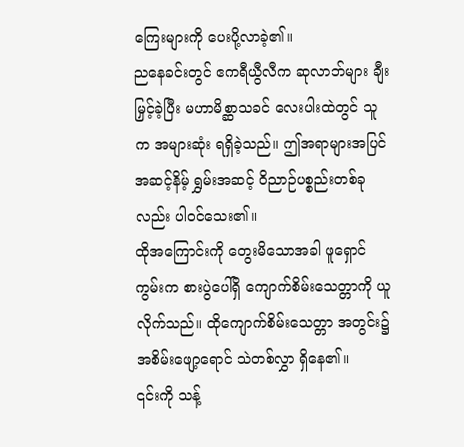ကြေးများကို ပေးပို့လာခဲ့၏။
ညနေခင်းတွင် ဧကရီယွီလီက ဆုလာဘ်များ ချီးမြှင့်ခဲ့ပြီး မဟာမိစ္ဆာသခင် လေးပါးထဲတွင် သူက အများဆုံး ရရှိခဲ့သည်။ ဤအရာများအပြင် အဆင့်နိမ့် ရွှမ်းအဆင့် ဝိညာဉ်ပစ္စည်းတစ်ခုလည်း ပါဝင်သေး၏။
ထိုအကြောင်းကို တွေးမိသောအခါ ဖူရှောင်ကွမ်းက စားပွဲပေါ်ရှိ ကျောက်စိမ်းသေတ္တာကို ယူလိုက်သည်။ ထိုကျောက်စိမ်းသေတ္တာ အတွင်း၌ အစိမ်းဖျော့ရောင် သဲတစ်လွှာ ရှိနေ၏။
၎င်းကို သန့်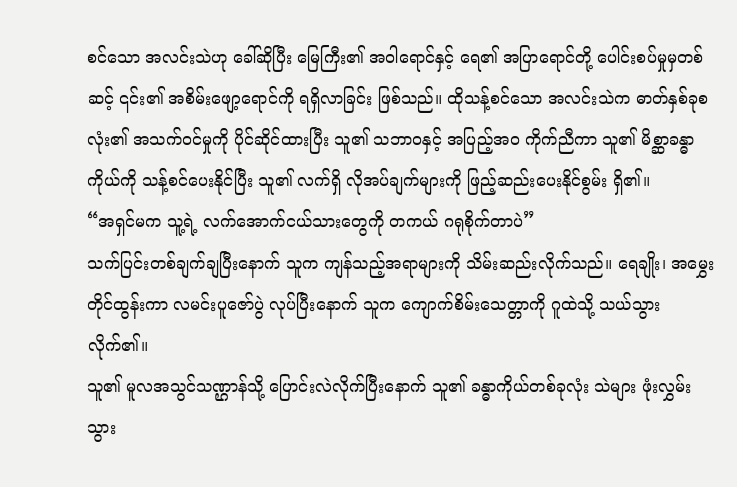စင်သော အလင်းသဲဟု ခေါ်ဆိုပြီး မြေကြီး၏ အဝါရောင်နှင့် ရေ၏ အပြာရောင်တို့ ပေါင်းစပ်မှုမှတစ်ဆင့် ၎င်း၏ အစိမ်းဖျော့ရောင်ကို ရရှိလာခြင်း ဖြစ်သည်။ ထိုသန့်စင်သော အလင်းသဲက ဓာတ်နှစ်ခုစလုံး၏ အသက်ဝင်မှုကို ပိုင်ဆိုင်ထားပြီး သူ၏ သဘာဝနှင့် အပြည့်အဝ ကိုက်ညီကာ သူ၏ မိစ္ဆာခန္ဓာကိုယ်ကို သန့်စင်ပေးနိုင်ပြီး သူ၏ လက်ရှိ လိုအပ်ချက်များကို ဖြည့်ဆည်းပေးနိုင်စွမ်း ရှိ၏။
“အရှင်မက သူ့ရဲ့ လက်အောက်ငယ်သားတွေကို တကယ် ဂရုစိုက်တာပဲ”
သက်ပြင်းတစ်ချက်ချပြီးနောက် သူက ကျန်သည့်အရာများကို သိမ်းဆည်းလိုက်သည်။ ရေချိုး၊ အမွှေးတိုင်ထွန်းကာ လမင်းပူဇော်ပွဲ လုပ်ပြီးနောက် သူက ကျောက်စိမ်းသေတ္တာကို ဂူထဲသို့ သယ်သွားလိုက်၏။
သူ၏ မူလအသွင်သဏ္ဌာန်သို့ ပြောင်းလဲလိုက်ပြီးနောက် သူ၏ ခန္ဓာကိုယ်တစ်ခုလုံး သဲများ ဖုံးလွှမ်းသွား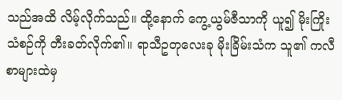သည်အထိ လိမ့်လိုက်သည်။ ထို့နောက် ကွေ့ယွမ်ဇီသာကို ယူ၍ မိုးကြိုးသံစဉ်ကို တီးခတ်လိုက်၏။ ရာသီဥတုလေးခု မိုးခြိမ်းသံက သူ၏ ကလီစာများထဲမှ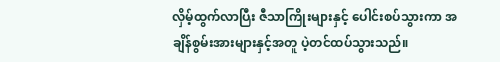လှိမ့်ထွက်လာပြီး ဇီသာကြိုးများနှင့် ပေါင်းစပ်သွားကာ အချိန်စွမ်းအားများနှင့်အတူ ပဲ့တင်ထပ်သွားသည်။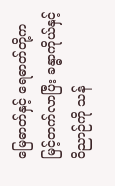မြေဓာတ်နှင့် ရေဓာတ်တို့က မြင့်တက်လာပြီး ခန္ဓာကိုယ်နှင့် ဝိညာဉ်ကို သန်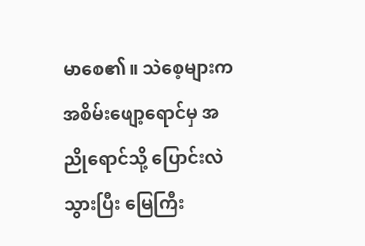မာစေ၏။ သဲစေ့များက အစိမ်းဖျော့ရောင်မှ အညိုရောင်သို့ ပြောင်းလဲသွားပြီး မြေကြီး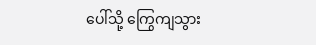ပေါ်သို့ ကြွေကျသွား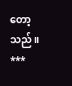တော့သည်။
***